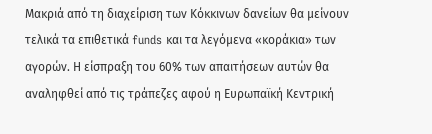Μακριά από τη διαχείριση των Κόκκινων δανείων θα μείνουν τελικά τα επιθετικά funds και τα λεγόμενα «κοράκια» των αγορών. Η είσπραξη του 60% των απαιτήσεων αυτών θα αναληφθεί από τις τράπεζες αφού η Ευρωπαϊκή Κεντρική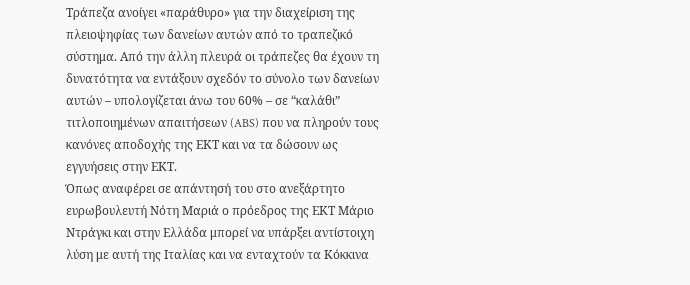Τράπεζα ανοίγει «παράθυρο» για την διαχείριση της πλειοψηφίας των δανείων αυτών από το τραπεζικό σύστημα. Από την άλλη πλευρά οι τράπεζες θα έχουν τη δυνατότητα να εντάξουν σχεδόν το σύνολο των δανείων αυτών – υπολογίζεται άνω του 60% – σε “καλάθι” τιτλοποιημένων απαιτήσεων (ABS) που να πληρούν τους κανόνες αποδοχής της ΕΚΤ και να τα δώσουν ως εγγυήσεις στην ΕΚΤ.
Όπως αναφέρει σε απάντησή του στο ανεξάρτητο ευρωβουλευτή Νότη Μαριά ο πρόεδρος της ΕΚΤ Μάριο Ντράγκι και στην Ελλάδα μπορεί να υπάρξει αντίστοιχη λύση με αυτή της Ιταλίας και να ενταχτούν τα Κόκκινα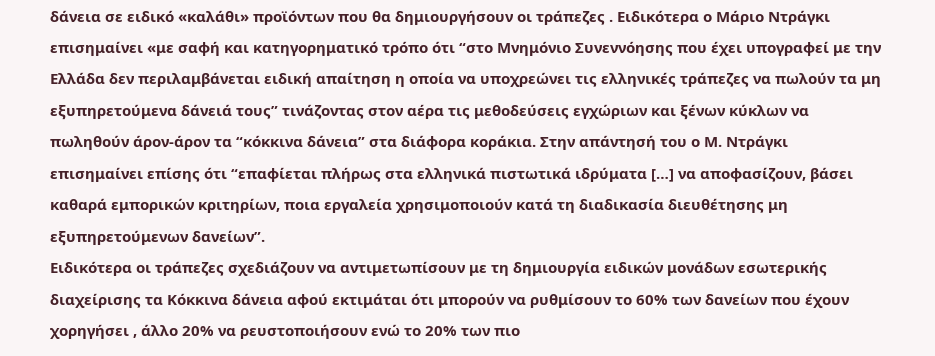δάνεια σε ειδικό «καλάθι» προϊόντων που θα δημιουργήσουν οι τράπεζες . Ειδικότερα ο Μάριο Ντράγκι επισημαίνει «με σαφή και κατηγορηματικό τρόπο ότι “στο Μνημόνιο Συνεννόησης που έχει υπογραφεί με την Ελλάδα δεν περιλαμβάνεται ειδική απαίτηση η οποία να υποχρεώνει τις ελληνικές τράπεζες να πωλούν τα μη εξυπηρετούμενα δάνειά τους” τινάζοντας στον αέρα τις μεθοδεύσεις εγχώριων και ξένων κύκλων να πωληθούν άρον-άρον τα “κόκκινα δάνεια” στα διάφορα κοράκια. Στην απάντησή του ο Μ. Ντράγκι επισημαίνει επίσης ότι “επαφίεται πλήρως στα ελληνικά πιστωτικά ιδρύματα […] να αποφασίζουν, βάσει καθαρά εμπορικών κριτηρίων, ποια εργαλεία χρησιμοποιούν κατά τη διαδικασία διευθέτησης μη εξυπηρετούμενων δανείων”.
Ειδικότερα οι τράπεζες σχεδιάζουν να αντιμετωπίσουν με τη δημιουργία ειδικών μονάδων εσωτερικής διαχείρισης τα Κόκκινα δάνεια αφού εκτιμάται ότι μπορούν να ρυθμίσουν το 60% των δανείων που έχουν χορηγήσει , άλλο 20% να ρευστοποιήσουν ενώ το 20% των πιο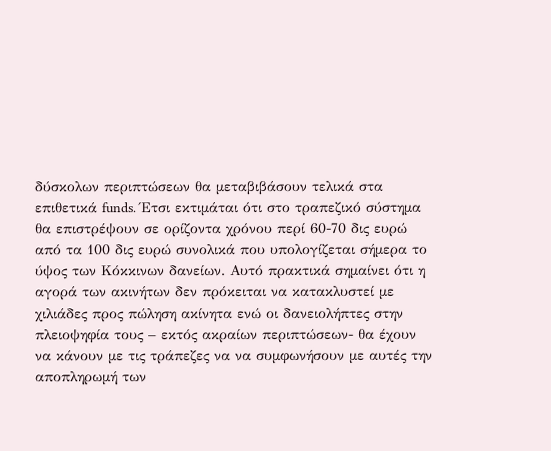δύσκολων περιπτώσεων θα μεταβιβάσουν τελικά στα επιθετικά funds. Έτσι εκτιμάται ότι στο τραπεζικό σύστημα θα επιστρέψουν σε ορίζοντα χρόνου περί 60-70 δις ευρώ από τα 100 δις ευρώ συνολικά που υπολογίζεται σήμερα το ύψος των Κόκκινων δανείων. Αυτό πρακτικά σημαίνει ότι η αγορά των ακινήτων δεν πρόκειται να κατακλυστεί με χιλιάδες προς πώληση ακίνητα ενώ οι δανειολήπτες στην πλειοψηφία τους – εκτός ακραίων περιπτώσεων- θα έχουν να κάνουν με τις τράπεζες να να συμφωνήσουν με αυτές την αποπληρωμή των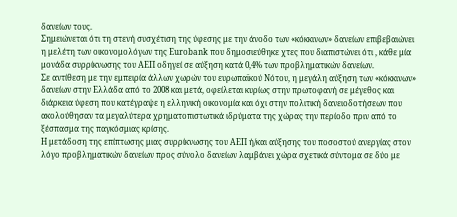δανείων τους.
Σημειώνεται ότι τη στενή συσχέτιση της ύφεσης με την άνοδο των «κόκκινων» δανείων επιβεβαιώνει η μελέτη των οικονομολόγων της Eurobank που δημοσιεύθηκε χτες που διαπιστώνει ότι , κάθε μία μονάδα συρρίκνωσης του ΑΕΠ οδηγεί σε αύξηση κατά 0,4% των προβληματικών δανείων.
Σε αντίθεση με την εμπειρία άλλων χωρών του ευρωπαϊκού Νότου, η μεγάλη αύξηση των «κόκκινων» δανείων στην Ελλάδα από το 2008 και μετά, οφείλεται κυρίως στην πρωτοφανή σε μέγεθος και διάρκεια ύφεση που κατέγραψε η ελληνική οικονομία και όχι στην πολιτική δανειοδοτήσεων που ακολούθησαν τα μεγαλύτερα χρηματοπιστωτικά ιδρύματα της χώρας την περίοδο πριν από το ξέσπασμα της παγκόσμιας κρίσης.
Η μετάδοση της επίπτωσης μιας συρρίκνωσης του ΑΕΠ ή/και αύξησης του ποσοστού ανεργίας στον λόγο προβληματικών δανείων προς σύνολο δανείων λαμβάνει χώρα σχετικά σύντομα σε δύο με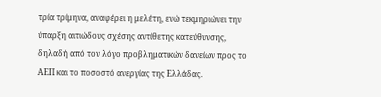τρία τρίμηνα, αναφέρει η μελέτη, ενώ τεκμηριώνει την ύπαρξη αιτιώδους σχέσης αντίθετης κατεύθυνσης, δηλαδή από τον λόγο προβληματικών δανείων προς το ΑΕΠ και το ποσοστό ανεργίας της Ελλάδας.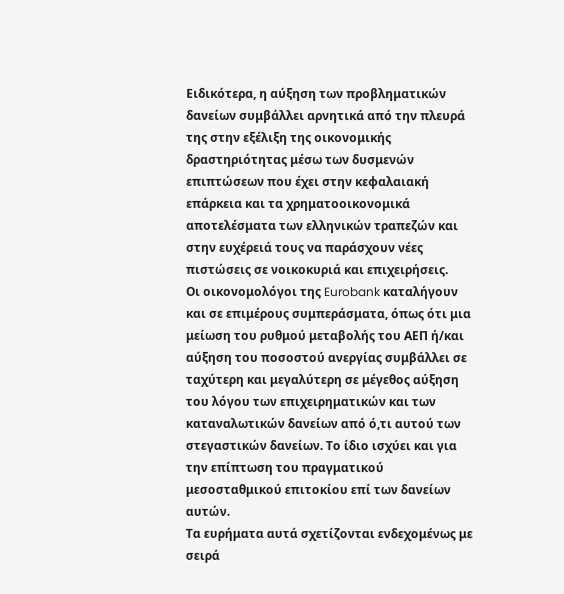Ειδικότερα, η αύξηση των προβληματικών δανείων συμβάλλει αρνητικά από την πλευρά της στην εξέλιξη της οικονομικής δραστηριότητας μέσω των δυσμενών επιπτώσεων που έχει στην κεφαλαιακή επάρκεια και τα χρηματοοικονομικά αποτελέσματα των ελληνικών τραπεζών και στην ευχέρειά τους να παράσχουν νέες πιστώσεις σε νοικοκυριά και επιχειρήσεις.
Οι οικονομολόγοι της Eurobank καταλήγουν και σε επιμέρους συμπεράσματα, όπως ότι μια μείωση του ρυθμού μεταβολής του ΑΕΠ ή/και αύξηση του ποσοστού ανεργίας συμβάλλει σε ταχύτερη και μεγαλύτερη σε μέγεθος αύξηση του λόγου των επιχειρηματικών και των καταναλωτικών δανείων από ό,τι αυτού των στεγαστικών δανείων. Το ίδιο ισχύει και για την επίπτωση του πραγματικού μεσοσταθμικού επιτοκίου επί των δανείων αυτών.
Τα ευρήματα αυτά σχετίζονται ενδεχομένως με σειρά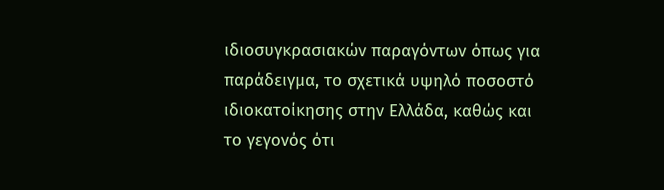ιδιοσυγκρασιακών παραγόντων όπως για παράδειγμα, το σχετικά υψηλό ποσοστό ιδιοκατοίκησης στην Ελλάδα, καθώς και το γεγονός ότι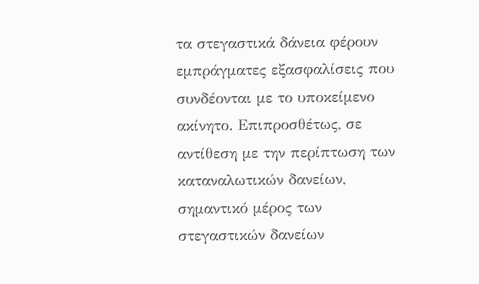τα στεγαστικά δάνεια φέρουν εμπράγματες εξασφαλίσεις που συνδέονται με το υποκείμενο ακίνητο. Επιπροσθέτως, σε αντίθεση με την περίπτωση των καταναλωτικών δανείων, σημαντικό μέρος των στεγαστικών δανείων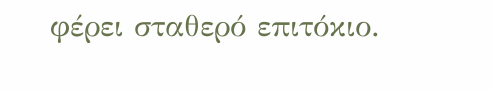φέρει σταθερό επιτόκιο.